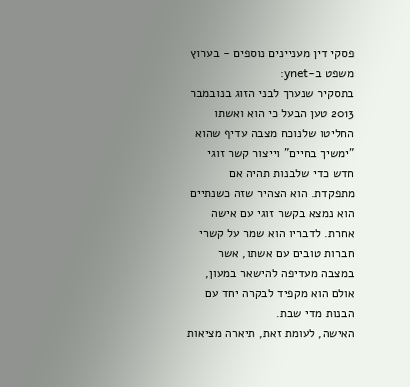פסקי דין מעניינים נוספים - בערוץ משפט ב-ynet:
בתסקיר שנערך לבני הזוג בנובמבר 2013 טען הבעל כי הוא ואשתו החליטו שלנוכח מצבה עדיף שהוא "ימשיך בחיים" וייצור קשר זוגי חדש כדי שלבנות תהיה אם מתפקדת. הוא הצהיר שזה כשנתיים הוא נמצא בקשר זוגי עם אישה אחרת. לדבריו הוא שמר על קשרי חברות טובים עם אשתו, אשר במצבה מעדיפה להישאר במעון, אולם הוא מקפיד לבקרה יחד עם הבנות מדי שבת.
האישה, לעומת זאת, תיארה מציאות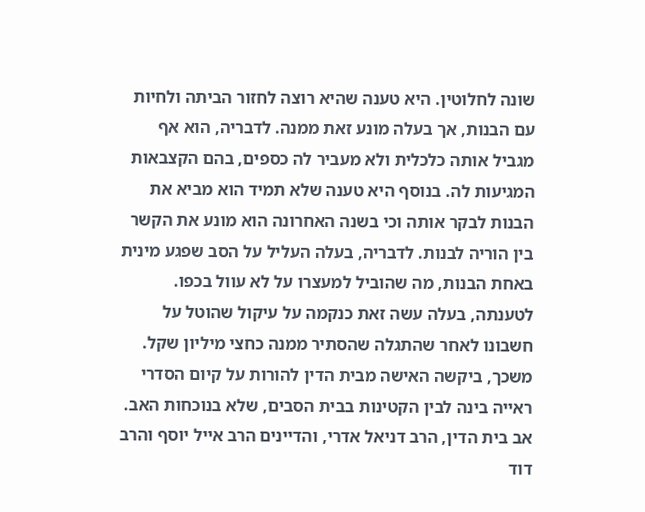שונה לחלוטין. היא טענה שהיא רוצה לחזור הביתה ולחיות עם הבנות, אך בעלה מונע זאת ממנה. לדבריה, הוא אף מגביל אותה כלכלית ולא מעביר לה כספים, בהם הקצבאות המגיעות לה. בנוסף היא טענה שלא תמיד הוא מביא את הבנות לבקר אותה וכי בשנה האחרונה הוא מונע את הקשר בין הוריה לבנות. לדבריה, בעלה העליל על הסב שפגע מינית באחת הבנות, מה שהוביל למעצרו על לא עוול בכפו. לטענתה, בעלה עשה זאת כנקמה על עיקול שהוטל על חשבונו לאחר שהתגלה שהסתיר ממנה כחצי מיליון שקל.
משכך, ביקשה האישה מבית הדין להורות על קיום הסדרי ראייה בינה לבין הקטינות בבית הסבים, שלא בנוכחות האב.
אב בית הדין, הרב דניאל אדרי, והדיינים הרב אייל יוסף והרב דוד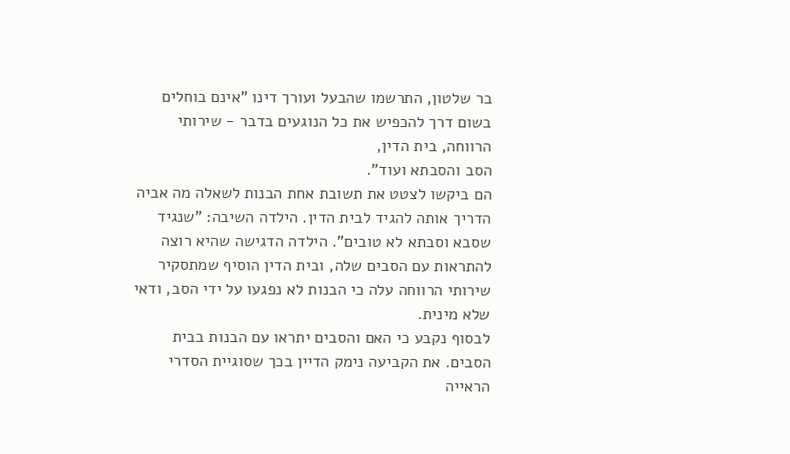בר שלטון, התרשמו שהבעל ועורך דינו "אינם בוחלים בשום דרך להכפיש את כל הנוגעים בדבר - שירותי הרווחה, בית הדין,
הסב והסבתא ועוד".
הם ביקשו לצטט את תשובת אחת הבנות לשאלה מה אביה הדריך אותה להגיד לבית הדין. הילדה השיבה: "שנגיד שסבא וסבתא לא טובים". הילדה הדגישה שהיא רוצה להתראות עם הסבים שלה, ובית הדין הוסיף שמתסקיר שירותי הרווחה עלה כי הבנות לא נפגעו על ידי הסב, ודאי שלא מינית.
לבסוף נקבע כי האם והסבים יתראו עם הבנות בבית הסבים. את הקביעה נימק הדיין בכך שסוגיית הסדרי הראייה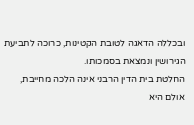ובכללה הדאגה לטובת הקטינות, כרוכה לתביעת הגירושין ונמצאת בסמכותו.
החלטת בית הדין הרבני אינה הלכה מחייבת, אולם היא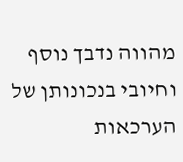מהווה נדבך נוסף וחיובי בנכונותן של הערכאות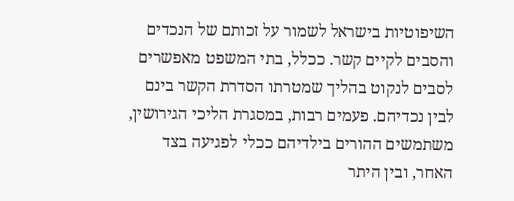השיפוטיות בישראל לשמור על זכותם של הנכדים והסבים לקיים קשר. ככלל, בתי המשפט מאפשרים לסבים לנקוט בהליך שמטרתו הסדרת הקשר בינם לבין נכדיהם. פעמים רבות, במסגרת הליכי הגירושין, משתמשים ההורים בילדיהם ככלי לפגיעה בצד האחר, ובין היתר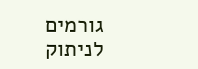גורמים לניתוק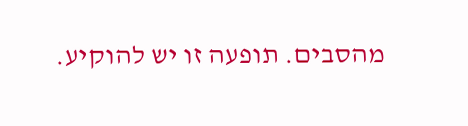מהסבים. תופעה זו יש להוקיע.